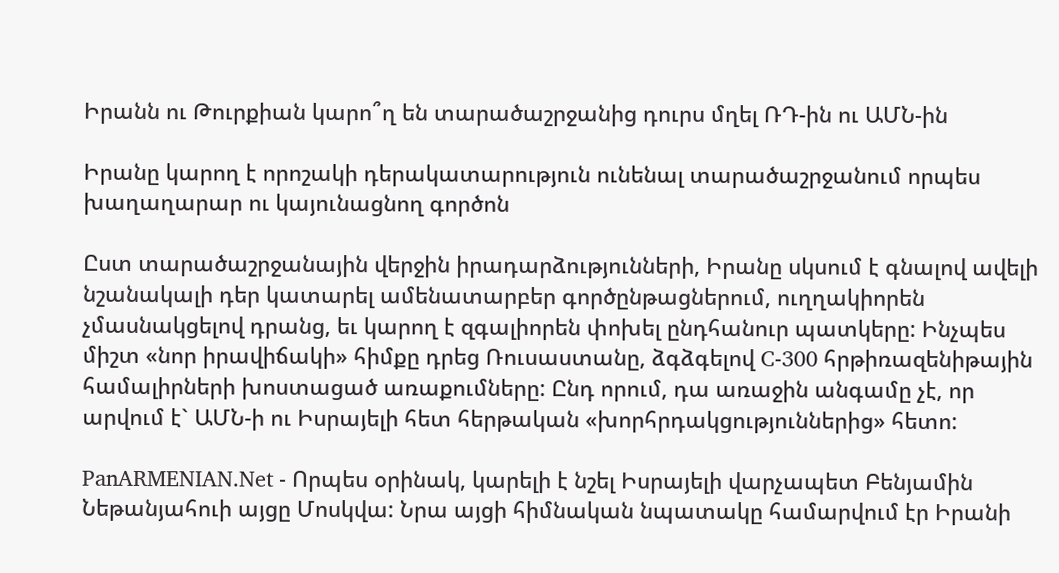Իրանն ու Թուրքիան կարո՞ղ են տարածաշրջանից դուրս մղել ՌԴ-ին ու ԱՄՆ-ին

Իրանը կարող է որոշակի դերակատարություն ունենալ տարածաշրջանում որպես խաղաղարար ու կայունացնող գործոն

Ըստ տարածաշրջանային վերջին իրադարձությունների, Իրանը սկսում է գնալով ավելի նշանակալի դեր կատարել ամենատարբեր գործընթացներում, ուղղակիորեն չմասնակցելով դրանց, եւ կարող է զգալիորեն փոխել ընդհանուր պատկերը: Ինչպես միշտ «նոր իրավիճակի» հիմքը դրեց Ռուսաստանը, ձգձգելով C-300 հրթիռազենիթային համալիրների խոստացած առաքումները: Ընդ որում, դա առաջին անգամը չէ, որ արվում է` ԱՄՆ-ի ու Իսրայելի հետ հերթական «խորհրդակցություններից» հետո:

PanARMENIAN.Net - Որպես օրինակ, կարելի է նշել Իսրայելի վարչապետ Բենյամին Նեթանյահուի այցը Մոսկվա: Նրա այցի հիմնական նպատակը համարվում էր Իրանի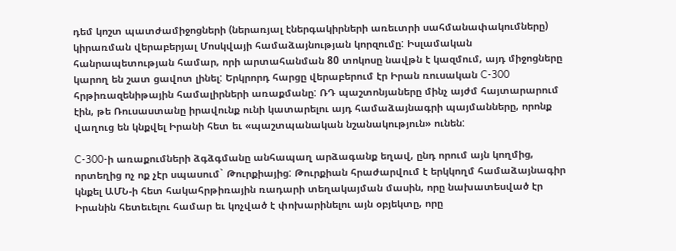դեմ կոշտ պատժամիջոցների (ներառյալ էներգակիրների առեւտրի սահմանափակումները) կիրառման վերաբերյալ Մոսկվայի համաձայնության կորզումը: Իսլամական հանրապետության համար, որի արտահանման 80 տոկոսը նավթն է կազմում, այդ միջոցները կարող են շատ ցավոտ լինել: Երկրորդ հարցը վերաբերում էր Իրան ռուսական C-300 հրթիռազենիթային համալիրների առաքմանը: ՌԴ պաշտոնյաները մինչ այժմ հայտարարում էին, թե Ռուսաստանը իրավունք ունի կատարելու այդ համաձայնագրի պայմանները, որոնք վաղուց են կնքվել Իրանի հետ եւ «պաշտպանական նշանակություն» ունեն:

C-300-ի առաքումների ձգձգմանը անհապաղ արձագանք եղավ, ընդ որում այն կողմից, որտեղից ոչ ոք չէր սպասում` Թուրքիայից: Թուրքիան հրաժարվում է երկկողմ համաձայնագիր կնքել ԱՄՆ-ի հետ հակահրթիռային ռադարի տեղակայման մասին, որը նախատեսված էր Իրանին հետեւելու համար եւ կոչված է փոխարինելու այն օբյեկտը, որը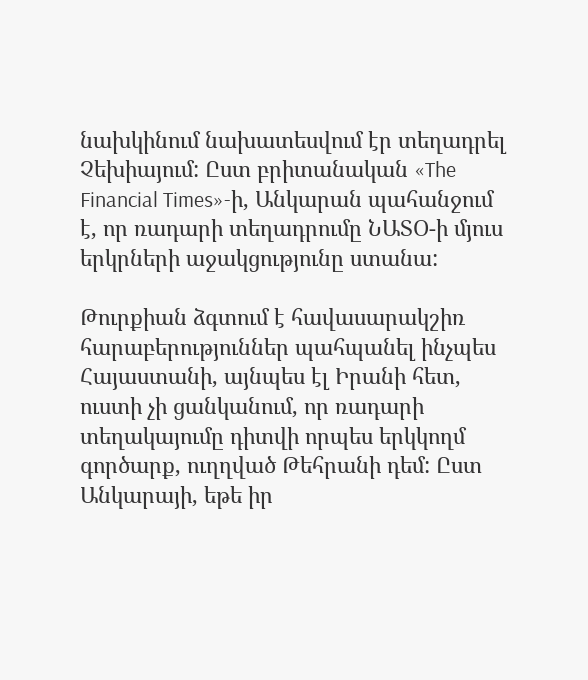նախկինում նախատեսվում էր տեղադրել Չեխիայում: Ըստ բրիտանական «The Financial Times»-ի, Անկարան պահանջում է, որ ռադարի տեղադրումը ՆԱՏՕ-ի մյուս երկրների աջակցությունը ստանա:

Թուրքիան ձգտում է հավասարակշիռ հարաբերություններ պահպանել ինչպես Հայաստանի, այնպես էլ Իրանի հետ, ուստի չի ցանկանում, որ ռադարի տեղակայումը դիտվի որպես երկկողմ գործարք, ուղղված Թեհրանի դեմ: Ըստ Անկարայի, եթե իր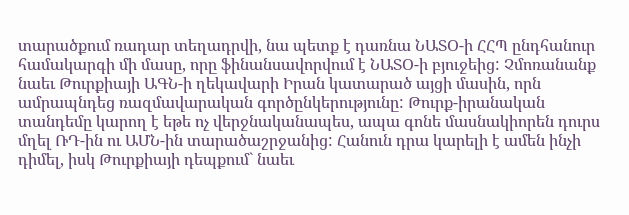տարածքում ռադար տեղադրվի, նա պետք է դառնա ՆԱՏՕ-ի ՀՀՊ ընդհանուր համակարգի մի մասը, որը ֆինանսավորվում է ՆԱՏՕ-ի բյուջեից: Չմոռանանք նաեւ Թուրքիայի ԱԳՆ-ի ղեկավարի Իրան կատարած այցի մասին, որն ամրապնդեց ռազմավարական գործընկերությունը: Թուրք-իրանական տանդեմը կարող է եթե ոչ վերջնականապես, ապա գոնե մասնակիորեն դուրս մղել ՌԴ-ին ու ԱՄՆ-ին տարածաշրջանից: Հանուն դրա կարելի է ամեն ինչի դիմել, իսկ Թուրքիայի դեպքում` նաեւ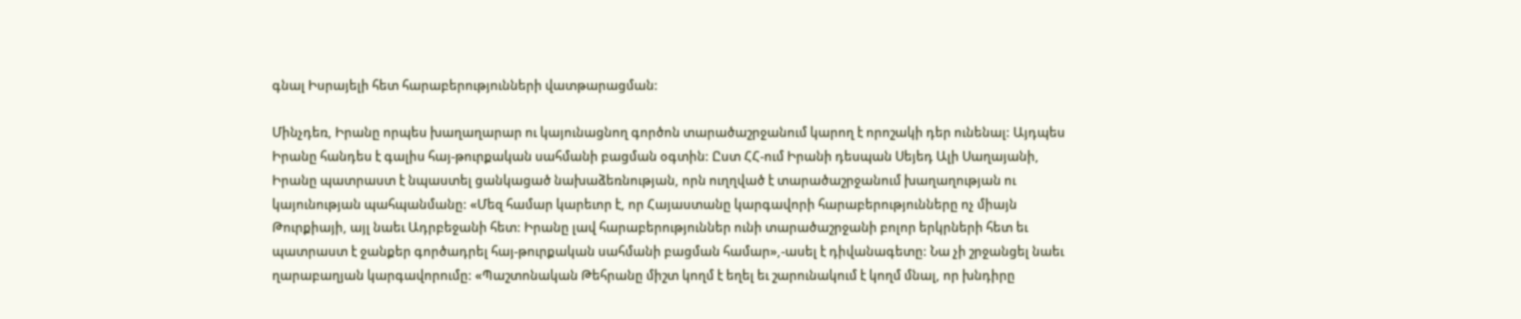գնալ Իսրայելի հետ հարաբերությունների վատթարացման:

Մինչդեռ, Իրանը որպես խաղաղարար ու կայունացնող գործոն տարածաշրջանում կարող է որոշակի դեր ունենալ: Այդպես Իրանը հանդես է գալիս հայ-թուրքական սահմանի բացման օգտին: Ըստ ՀՀ-ում Իրանի դեսպան Սեյեդ Ալի Սաղայանի, Իրանը պատրաստ է նպաստել ցանկացած նախաձեռնության, որն ուղղված է տարածաշրջանում խաղաղության ու կայունության պահպանմանը: «Մեզ համար կարեւոր է, որ Հայաստանը կարգավորի հարաբերությունները ոչ միայն Թուրքիայի, այլ նաեւ Ադրբեջանի հետ: Իրանը լավ հարաբերություններ ունի տարածաշրջանի բոլոր երկրների հետ եւ պատրաստ է ջանքեր գործադրել հայ-թուրքական սահմանի բացման համար»,-ասել է դիվանագետը: Նա չի շրջանցել նաեւ ղարաբաղյան կարգավորումը: «Պաշտոնական Թեհրանը միշտ կողմ է եղել եւ շարունակում է կողմ մնալ, որ խնդիրը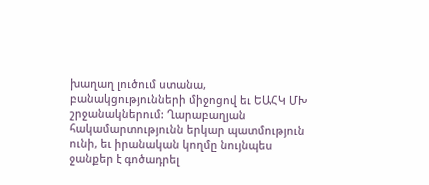խաղաղ լուծում ստանա, բանակցությունների միջոցով եւ ԵԱՀԿ ՄԽ շրջանակներում: Ղարաբաղյան հակամարտությունն երկար պատմություն ունի, եւ իրանական կողմը նույնպես ջանքեր է գոծադրել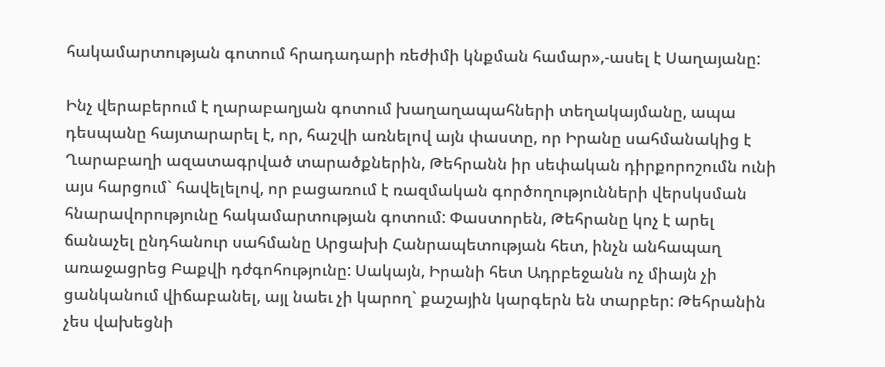հակամարտության գոտում հրադադարի ռեժիմի կնքման համար»,-ասել է Սաղայանը:

Ինչ վերաբերում է ղարաբաղյան գոտում խաղաղապահների տեղակայմանը, ապա դեսպանը հայտարարել է, որ, հաշվի առնելով այն փաստը, որ Իրանը սահմանակից է Ղարաբաղի ազատագրված տարածքներին, Թեհրանն իր սեփական դիրքորոշումն ունի այս հարցում` հավելելով, որ բացառում է ռազմական գործողությունների վերսկսման հնարավորությունը հակամարտության գոտում: Փաստորեն, Թեհրանը կոչ է արել ճանաչել ընդհանուր սահմանը Արցախի Հանրապետության հետ, ինչն անհապաղ առաջացրեց Բաքվի դժգոհությունը: Սակայն, Իրանի հետ Ադրբեջանն ոչ միայն չի ցանկանում վիճաբանել, այլ նաեւ չի կարող` քաշային կարգերն են տարբեր: Թեհրանին չես վախեցնի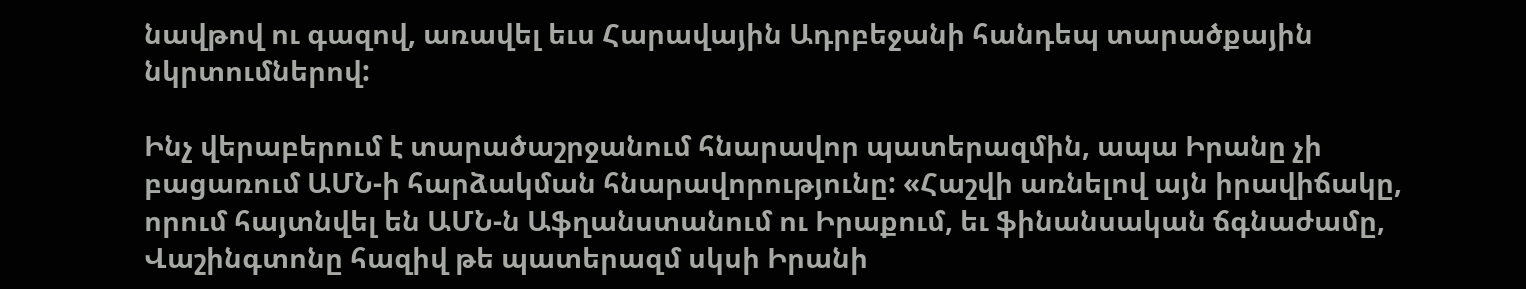նավթով ու գազով, առավել եւս Հարավային Ադրբեջանի հանդեպ տարածքային նկրտումներով:

Ինչ վերաբերում է տարածաշրջանում հնարավոր պատերազմին, ապա Իրանը չի բացառում ԱՄՆ-ի հարձակման հնարավորությունը: «Հաշվի առնելով այն իրավիճակը, որում հայտնվել են ԱՄՆ-ն Աֆղանստանում ու Իրաքում, եւ ֆինանսական ճգնաժամը, Վաշինգտոնը հազիվ թե պատերազմ սկսի Իրանի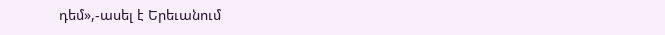դեմ»,-ասել է Երեւանում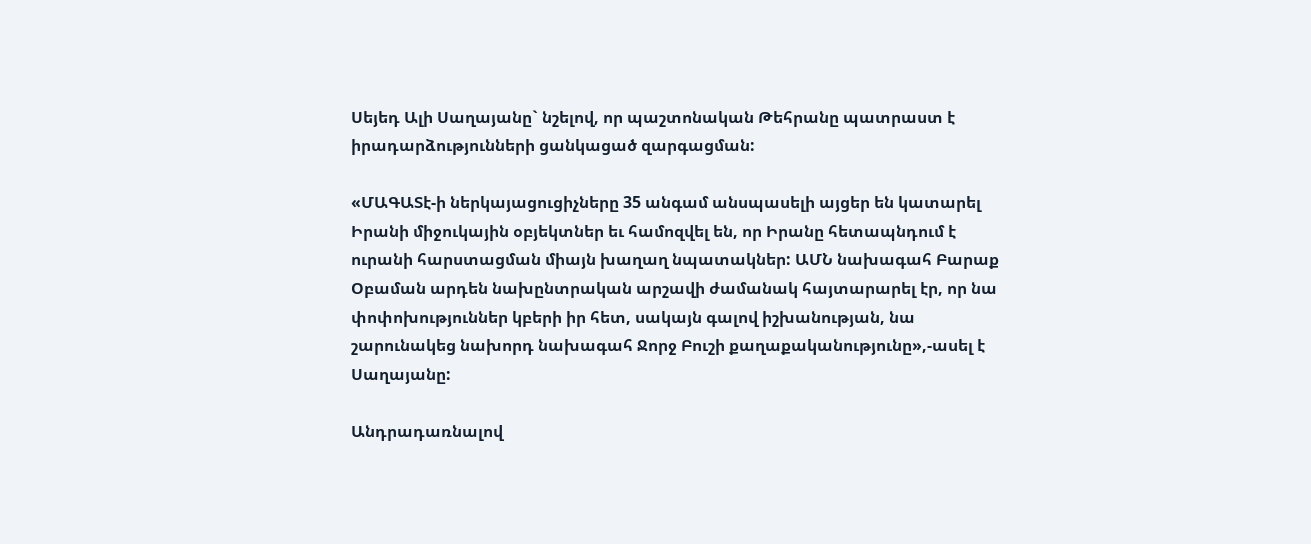Սեյեդ Ալի Սաղայանը` նշելով, որ պաշտոնական Թեհրանը պատրաստ է իրադարձությունների ցանկացած զարգացման:

«ՄԱԳԱՏէ-ի ներկայացուցիչները 35 անգամ անսպասելի այցեր են կատարել Իրանի միջուկային օբյեկտներ եւ համոզվել են, որ Իրանը հետապնդում է ուրանի հարստացման միայն խաղաղ նպատակներ: ԱՄՆ նախագահ Բարաք Օբաման արդեն նախընտրական արշավի ժամանակ հայտարարել էր, որ նա փոփոխություններ կբերի իր հետ, սակայն գալով իշխանության, նա շարունակեց նախորդ նախագահ Ջորջ Բուշի քաղաքականությունը»,-ասել է Սաղայանը:

Անդրադառնալով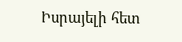Իսրայելի հետ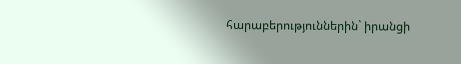հարաբերություններին` իրանցի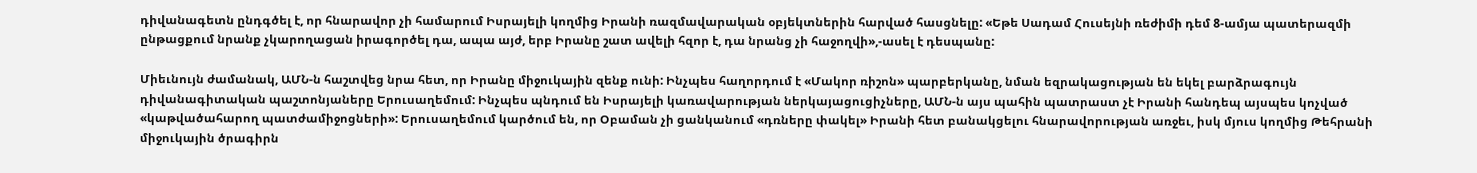դիվանագետն ընդգծել է, որ հնարավոր չի համարում Իսրայելի կողմից Իրանի ռազմավարական օբյեկտներին հարված հասցնելը: «Եթե Սադամ Հուսեյնի ռեժիմի դեմ 8-ամյա պատերազմի ընթացքում նրանք չկարողացան իրագործել դա, ապա այժ, երբ Իրանը շատ ավելի հզոր է, դա նրանց չի հաջողվի»,-ասել է դեսպանը:

Միեւնույն ժամանակ, ԱՄՆ-ն հաշտվեց նրա հետ, որ Իրանը միջուկային զենք ունի: Ինչպես հաղորդում է «Մակոր ռիշոն» պարբերկանը, նման եզրակացության են եկել բարձրագույն դիվանագիտական պաշտոնյաները Երուսաղեմում: Ինչպես պնդում են Իսրայելի կառավարության ներկայացուցիչները, ԱՄՆ-ն այս պահին պատրաստ չէ Իրանի հանդեպ այսպես կոչված «կաթվածահարող պատժամիջոցների»: Երուսաղեմում կարծում են, որ Օբաման չի ցանկանում «դռները փակել» Իրանի հետ բանակցելու հնարավորության առջեւ, իսկ մյուս կողմից Թեհրանի միջուկային ծրագիրն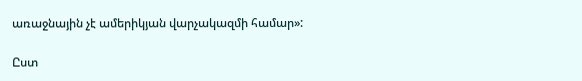առաջնային չէ ամերիկյան վարչակազմի համար»:

Ըստ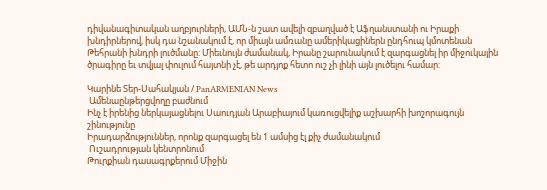դիվանագիտական աղբյուրների, ԱՄՆ-ն շատ ավելի զբաղված է Աֆղանստանի ու Իրաքի խնդիրներով, իսկ դա նշանակում է, որ միայն ամռանը ամերիկացիներն ընդհուպ կմոտենան Թեհրանի խնդրի լուծմանը: Միեւնույն ժամանակ, Իրանը շարունակում է զարգացնել իր միջուկային ծրագիրը եւ տվյալ փուլում հայտնի չէ, թե արդյոք հետո ուշ չի լինի այն լուծելու համար:

Կարինե Տեր-Սահակյան / PanARMENIAN News
 Ամենաընթերցվողը բաժնում
Ինչ է իրենից ներկայացնելու Սաուդյան Արաբիայում կառուցվելիք աշխարհի խոշորագույն շինությունը
Իրադարձություններ, որոնք զարգացել են 1 ամսից էլ քիչ ժամանակում
 Ուշադրության կենտրոնում
Թուրքիան դասագրքերում Միջին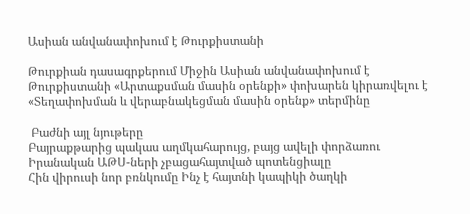Ասիան անվանափոխում է Թուրքիստանի

Թուրքիան դասագրքերում Միջին Ասիան անվանափոխում է Թուրքիստանի «Արտաքսման մասին օրենքի» փոխարեն կիրառվելու է «Տեղափոխման և վերաբնակեցման մասին օրենք» տերմինը

 Բաժնի այլ նյութերը
Բայրաքթարից պակաս աղմկահարույց, բայց ավելի փորձառու Իրանական ԱԹՍ-ների չբացահայտված պոտենցիալը
Հին վիրուսի նոր բռնկումը Ինչ է հայտնի կապիկի ծաղկի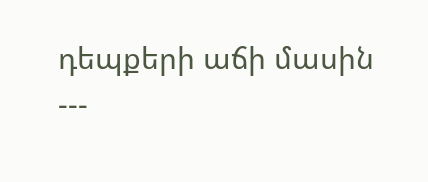դեպքերի աճի մասին
---